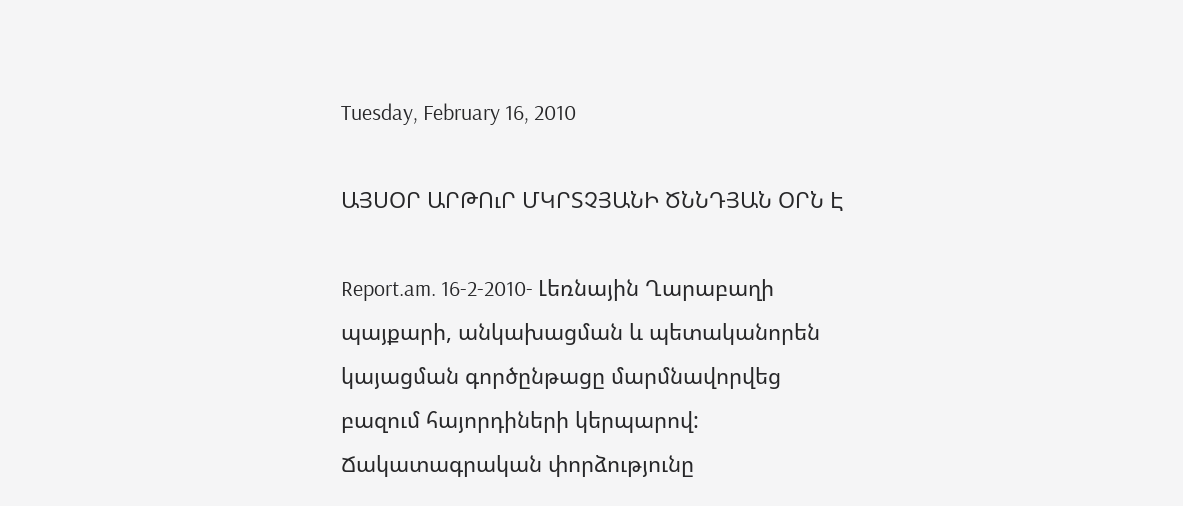Tuesday, February 16, 2010

ԱՅՍՕՐ ԱՐԹՈւՐ ՄԿՐՏՉՅԱՆԻ ԾՆՆԴՅԱՆ ՕՐՆ Է

Report.am. 16-2-2010- Լեռնային Ղարաբաղի պայքարի, անկախացման և պետականորեն կայացման գործընթացը մարմնավորվեց բազում հայորդիների կերպարով: Ճակատագրական փորձությունը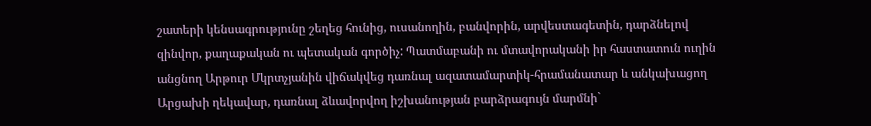շատերի կենսագրությունը շեղեց հունից, ուսանողին, բանվորին, արվեստագետին, դարձնելով զինվոր, քաղաքական ու պետական գործիչ: Պատմաբանի ու մտավորականի իր հաստատուն ուղին անցնող Արթուր Մկրտչյանին վիճակվեց դառնալ ազատամարտիկ-հրամանատար և անկախացող Արցախի ղեկավար, դառնալ ձևավորվող իշխանության բարձրագույն մարմնի`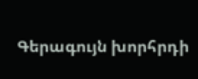Գերագույն խորհրդի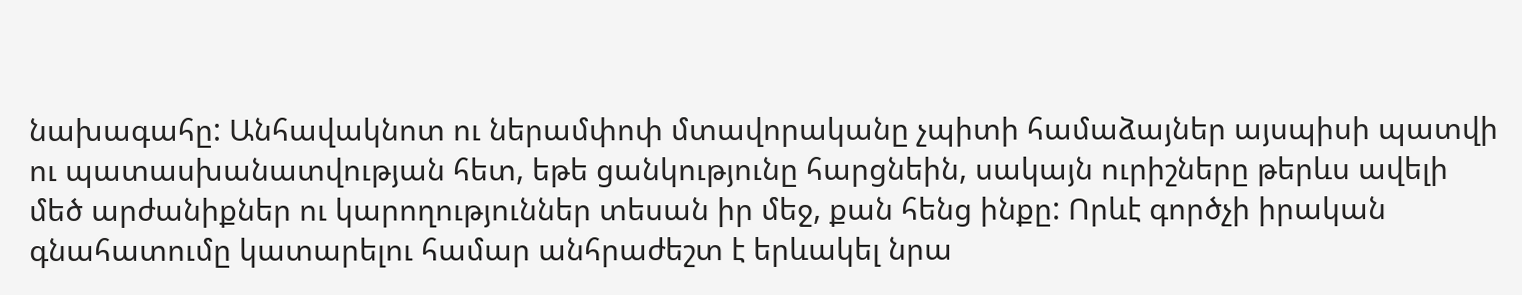նախագահը: Անհավակնոտ ու ներամփոփ մտավորականը չպիտի համաձայներ այսպիսի պատվի ու պատասխանատվության հետ, եթե ցանկությունը հարցնեին, սակայն ուրիշները թերևս ավելի մեծ արժանիքներ ու կարողություններ տեսան իր մեջ, քան հենց ինքը: Որևէ գործչի իրական գնահատումը կատարելու համար անհրաժեշտ է երևակել նրա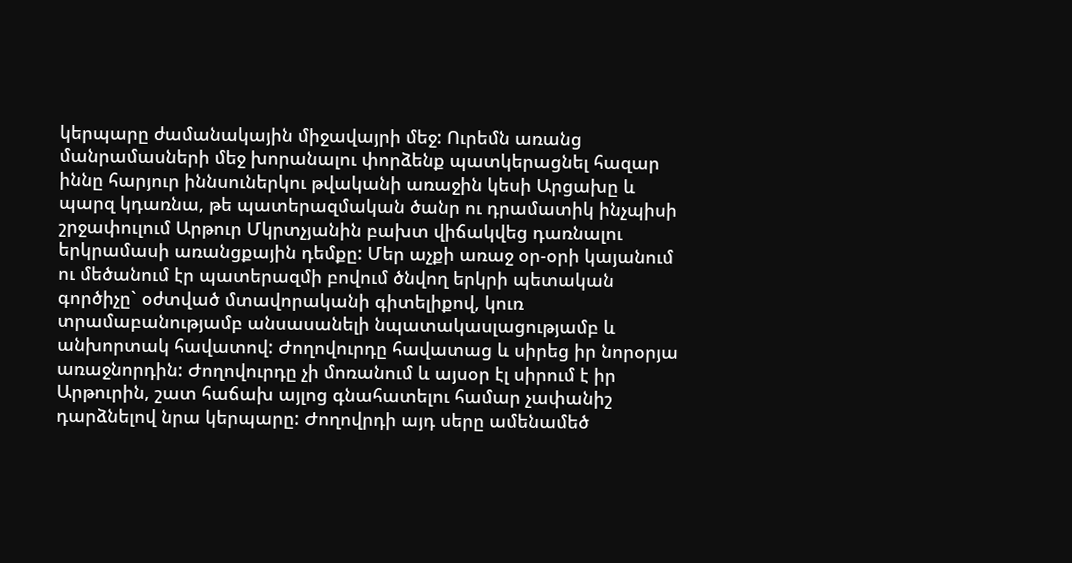կերպարը ժամանակային միջավայրի մեջ: Ուրեմն առանց մանրամասների մեջ խորանալու փորձենք պատկերացնել հազար իննը հարյուր իննսուներկու թվականի առաջին կեսի Արցախը և պարզ կդառնա, թե պատերազմական ծանր ու դրամատիկ ինչպիսի շրջափուլում Արթուր Մկրտչյանին բախտ վիճակվեց դառնալու երկրամասի առանցքային դեմքը: Մեր աչքի առաջ օր-օրի կայանում ու մեծանում էր պատերազմի բովում ծնվող երկրի պետական գործիչը` օժտված մտավորականի գիտելիքով, կուռ տրամաբանությամբ անսասանելի նպատակասլացությամբ և անխորտակ հավատով: Ժողովուրդը հավատաց և սիրեց իր նորօրյա առաջնորդին: Ժողովուրդը չի մոռանում և այսօր էլ սիրում է իր Արթուրին, շատ հաճախ այլոց գնահատելու համար չափանիշ դարձնելով նրա կերպարը: Ժողովրդի այդ սերը ամենամեծ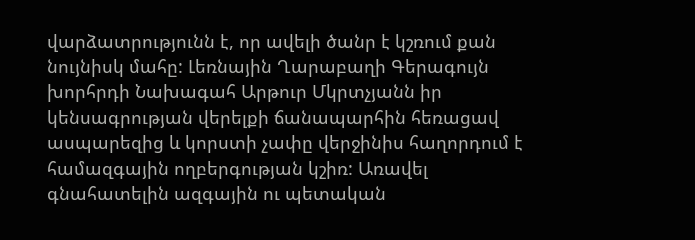վարձատրությունն է, որ ավելի ծանր է կշռում քան նույնիսկ մահը: Լեռնային Ղարաբաղի Գերագույն խորհրդի Նախագահ Արթուր Մկրտչյանն իր կենսագրության վերելքի ճանապարհին հեռացավ ասպարեզից և կորստի չափը վերջինիս հաղորդում է համազգային ողբերգության կշիռ: Առավել գնահատելին ազգային ու պետական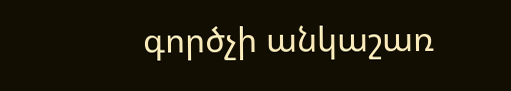գործչի անկաշառ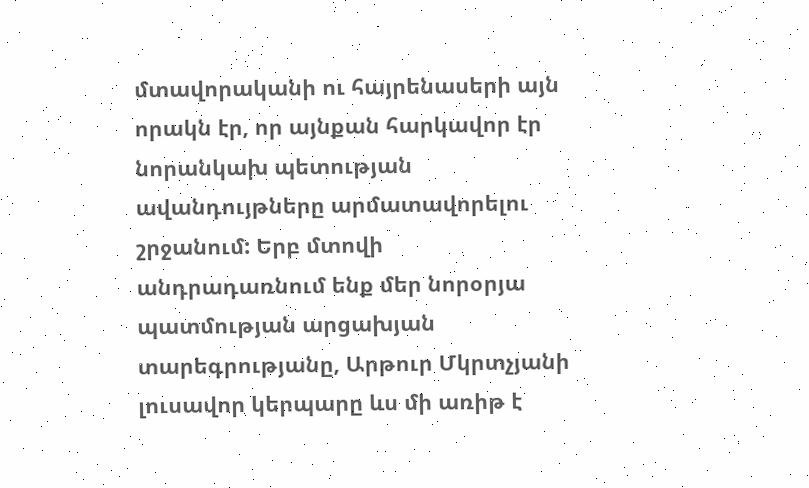մտավորականի ու հայրենասերի այն որակն էր, որ այնքան հարկավոր էր նորանկախ պետության ավանդույթները արմատավորելու շրջանում: Երբ մտովի անդրադառնում ենք մեր նորօրյա պատմության արցախյան տարեգրությանը, Արթուր Մկրտչյանի լուսավոր կերպարը ևս մի առիթ է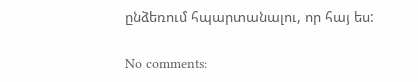ընձեռում հպարտանալու, որ հայ ես:

No comments: